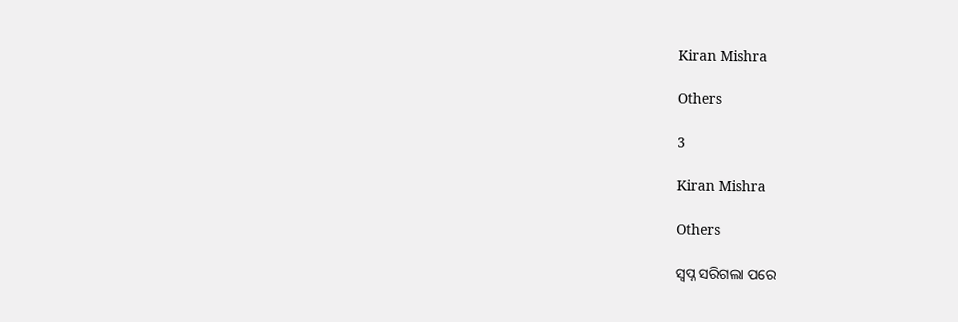Kiran Mishra

Others

3

Kiran Mishra

Others

ସ୍ବପ୍ନ ସରିଗଲା ପରେ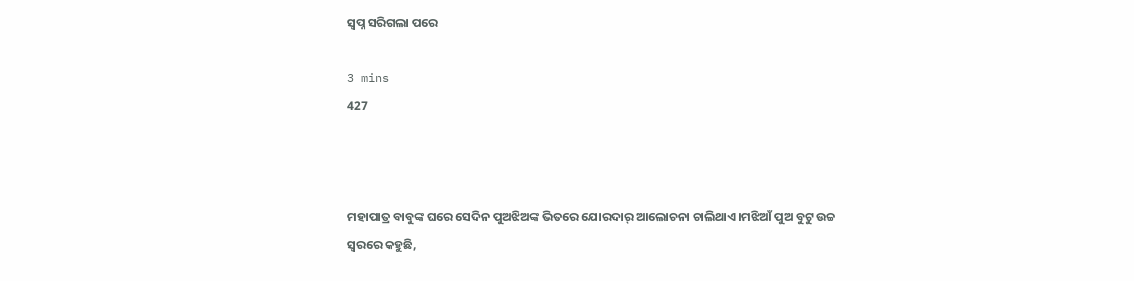ସ୍ବପ୍ନ ସରିଗଲା ପରେ

3 mins
427



ମହାପାତ୍ର ବାବୁଙ୍କ ଘରେ ସେଦିନ ପୁଅଝିଅଙ୍କ ଭିତରେ ଯୋରଦାର୍ ଆଲୋଚନା ଚାଲିଥାଏ।ମଝିଆଁ ପୁଅ ବୁଟୁ ଉଚ୍ଚ ସ୍ବରରେ କହୁଛି,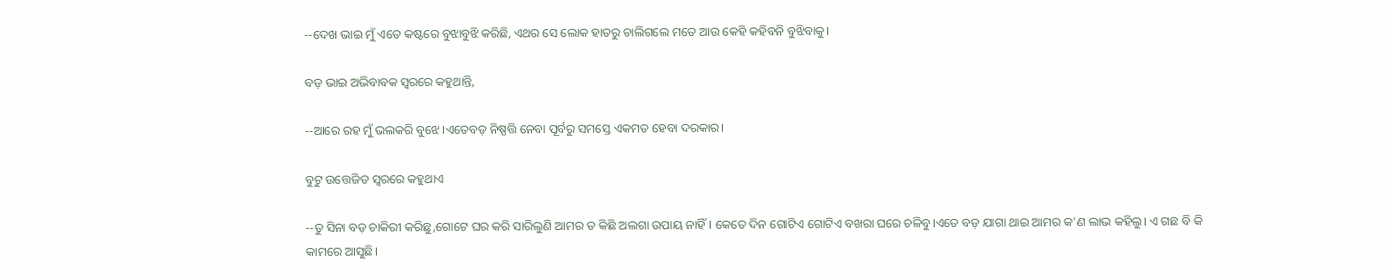--ଦେଖ ଭାଇ ମୁଁ ଏତେ କଷ୍ଟରେ ବୁଝାବୁଝି କରିଛି, ଏଥର ସେ ଲୋକ ହାତରୁ ଚାଲିଗଲେ ମତେ ଆଉ କେହି କହିବନି ବୁଝିବାକୁ।

ବଡ଼ ଭାଇ ଅଭିବାବକ ସ୍ବରରେ କହୁଥାନ୍ତି,

--ଆରେ ରହ ମୁଁ ଭଲକରି ବୁଝେ।ଏତେବଡ଼ ନିଷ୍ପତ୍ତି ନେବା ପୂର୍ବରୁ ସମସ୍ତେ ଏକମତ ହେବା ଦରକାର।

ବୁଟୁ ଉତ୍ତେଜିତ ସ୍ବରରେ କହୁଥାଏ

--ତୁ ସିନା ବଡ଼ ଚାକିରୀ କରିଛୁ,ଗୋଟେ ଘର କରି ସାରିଲୁଣି ଆମର ତ କିଛି ଅଲଗା ଉପାୟ ନାହିଁ। କେତେ ଦିନ ଗୋଟିଏ ଗୋଟିଏ ବଖରା ଘରେ ଚଳିବୁ।ଏତେ ବଡ଼ ଯାଗା ଥାଇ ଆମର କ'ଣ ଲାଭ କହିଲୁ। ଏ ଗଛ ବି କି କାମରେ ଆସୁଛି।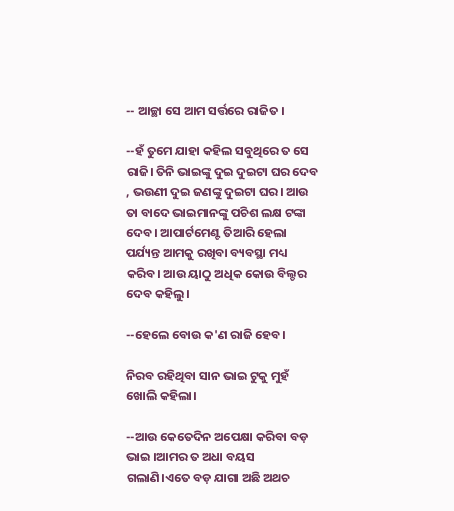-- ଆଚ୍ଛା ସେ ଆମ ସର୍ତ୍ତରେ ରାଜିତ ।

--ହଁ ତୁମେ ଯାହା କହିଲ ସବୁଥିରେ ତ ସେ ରାଜି। ତିନି ଭାଇଙ୍କୁ ଦୁଇ ଦୁଇଟା ଘର ଦେବ , ଭଉଣୀ ଦୁଇ ଜଣଙ୍କୁ ଦୁଇଟା ଘର। ଆଉ ତା ବାଦେ ଭାଇମାନଙ୍କୁ ପଚିଶ ଲକ୍ଷ ଟଙ୍କା ଦେବ। ଆପାର୍ଟମେଣ୍ଟ ତିଆରି ହେଲା ପର୍ଯ୍ୟନ୍ତ ଆମକୁ ରଖିବା ବ୍ୟବସ୍ଥା ମଧ୍ୟ କରିବ। ଆଉ ୟାଠୁ ଅଧିକ କୋଉ ବିଲ୍ଡର ଦେବ କହିଲୁ।

--ହେଲେ ବୋଉ କ'ଣ ରାଜି ହେବ।

ନିରବ ରହିଥିବା ସାନ ଭାଇ ଟୁକୁ ମୁହଁ ଖୋଲି କହିଲା।

--ଆଉ କେତେଦିନ ଅପେକ୍ଷା କରିବା ବଡ଼ ଭାଇ ।ଆମର ତ ଅଧା ବୟସ ଗଲାଣି।ଏତେ ବଡ଼ ଯାଗା ଅଛି ଅଥଚ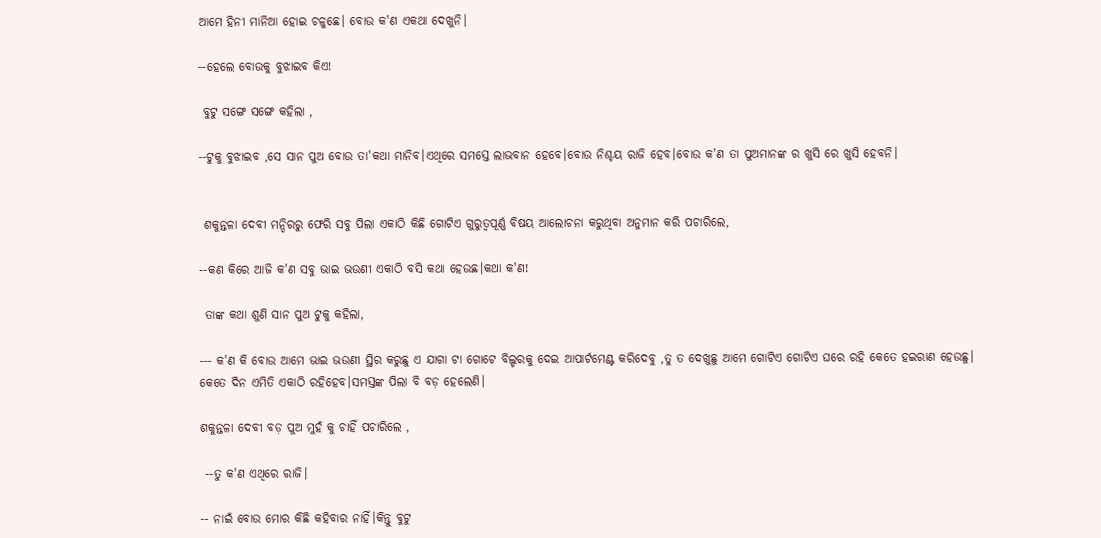ଆମେ ହିନୀ ମାନିଆ ହୋଇ ଚଳୁଛେ। ବୋଉ କ'ଣ ଏକଥା ଦେଖୁନି।

--ହେଲେ ବୋଉକୁ ବୁଝାଇବ କିଏ!

 ବୁଟୁ ସଙ୍ଗେ ସଙ୍ଗେ କହିଲା ,

--ଟୁକୁ ବୁଝାଇବ ,ସେ ସାନ ପୁଅ ବୋଉ ତା'କଥା ମାନିବ।ଏଥିରେ ସମସ୍ତେ ଲାଭବାନ ହେବେ।ବୋଉ ନିଶ୍ଚୟ ରାଜି ହେବ।ବୋଉ କ'ଣ ତା ପୁଅମାନଙ୍କ ର ଖୁସି ରେ ଖୁସି ହେବନି।


 ଶକୁନ୍ତଳା ଦେବୀ ମନ୍ଦିରରୁ ଫେରି ସବୁ ପିଲା ଏକାଠି କିଛି ଗୋଟିଏ ଗୁରୁତ୍ବପୂର୍ଣ୍ଣ ବିଷୟ ଆଲୋଚନା କରୁଥିବା ଅନୁମାନ କରି ପଚାରିଲେ,

--କଣ କିରେ ଆଜି କ'ଣ ସବୁ ଭାଇ ଭଉଣୀ ଏକାଠି ବସି କଥା ହେଉଛ।କଥା କ'ଣ!

 ତାଙ୍କ କଥା ଶୁଣି ସାନ ପୁଅ ଟୁକୁ କହିଲା,

--- କ'ଣ କି ବୋଉ ଆମେ ଭାଇ ଭଉଣୀ ସ୍ଥିର କରୁଛୁ ଏ ଯାଗା ଟା ଗୋଟେ ବିଲ୍ଡରକୁ ଦେଇ ଆପାର୍ଟମେଣ୍ଟ କରିଦେବୁ ,ତୁ ତ ଦେଖୁଛୁ ଆମେ ଗୋଟିଏ ଗୋଟିଏ ଘରେ ରହି କେତେ ହଇରାଣ ହେଉଛୁ। କେତେ ଦିନ ଏମିତି ଏକାଠି ରହିହେବ।ସମସ୍ତଙ୍କ ପିଲା ବି ବଡ଼ ହେଲେଣି।

ଶକୁନ୍ତଳା ଦେବୀ ବଡ଼ ପୁଅ ମୁହଁ କୁ ଚାହିଁ ପଚାରିଲେ ,

 --ତୁ କ'ଣ ଏଥିରେ ରାଜି।

-- ନାଇଁ ବୋଉ ମୋର କିଛି କହିବାର ନାହିଁ।କିନ୍ତୁ ବୁଟୁ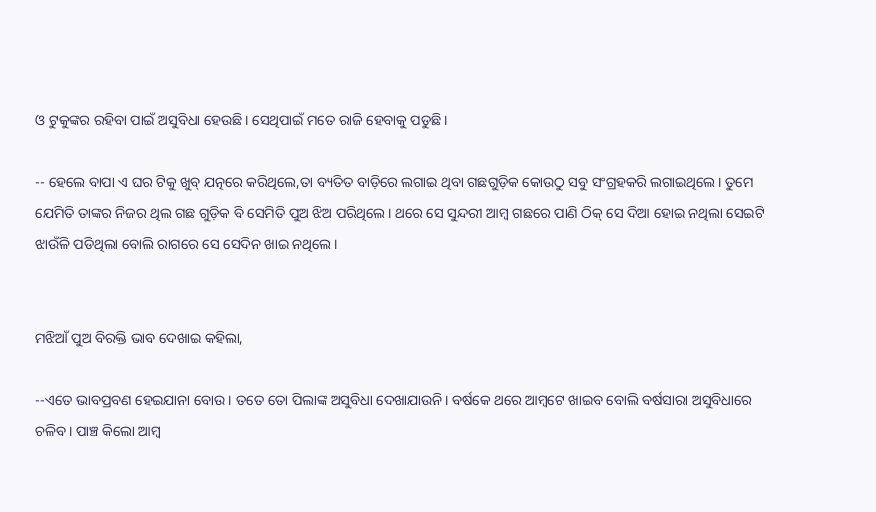ଓ ଟୁକୁଙ୍କର ରହିବା ପାଇଁ ଅସୁବିଧା ହେଉଛି। ସେଥିପାଇଁ ମତେ ରାଜି ହେବାକୁ ପଡୁଛି।

-- ହେଲେ ବାପା ଏ ଘର ଟିକୁ ଖୁବ୍ ଯତ୍ନରେ କରିଥିଲେ,ତା ବ୍ୟତିତ ବାଡ଼ିରେ ଲଗାଇ ଥିବା ଗଛଗୁଡ଼ିକ କୋଉଠୁ ସବୁ ସଂଗ୍ରହକରି ଲଗାଇଥିଲେ। ତୁମେ ଯେମିତି ତାଙ୍କର ନିଜର ଥିଲ ଗଛ ଗୁଡ଼ିକ ବି ସେମିତି ପୁଅ ଝିଅ ପରିଥିଲେ। ଥରେ ସେ ସୁନ୍ଦରୀ ଆମ୍ବ ଗଛରେ ପାଣି ଠିକ୍ ସେ ଦିଆ ହୋଇ ନଥିଲା ସେଇଟି ଝାଉଁଳି ପଡିଥିଲା ବୋଲି ରାଗରେ ସେ ସେଦିନ ଖାଇ ନଥିଲେ।


ମଝିଆଁ ପୁଅ ବିରକ୍ତି ଭାବ ଦେଖାଇ କହିଲା,

--ଏତେ ଭାବପ୍ରବଣ ହେଇଯାନା ବୋଉ। ତତେ ତୋ ପିଲାଙ୍କ ଅସୁବିଧା ଦେଖାଯାଉନି। ବର୍ଷକେ ଥରେ ଆମ୍ବଟେ ଖାଇବ ବୋଲି ବର୍ଷସାରା ଅସୁବିଧାରେ ଚଳିବ। ପାଞ୍ଚ କିଲୋ ଆମ୍ବ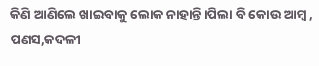କିଣି ଆଣିଲେ ଖାଇବାକୁ ଲୋକ ନାହାନ୍ତି।ପିଲା ବି କୋଉ ଆମ୍ବ , ପଣସ,କଦଳୀ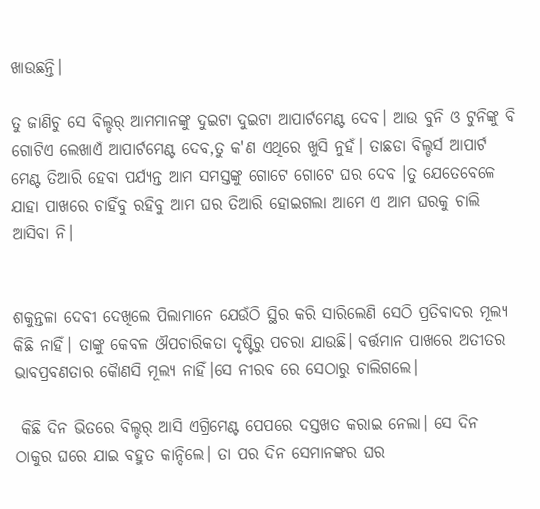ଖାଉଛନ୍ତି।

ତୁ ଜାଣିଚୁ ସେ ବିଲ୍ଡର୍ ଆମମାନଙ୍କୁ ଦୁଇଟା ଦୁଇଟା ଆପାର୍ଟମେଣ୍ଟ ଦେବ। ଆଉ ବୁନି ଓ ଟୁନିଙ୍କୁ ବି ଗୋଟିଏ ଲେଖାଏଁ ଆପାର୍ଟମେଣ୍ଟ ଦେବ,ତୁ କ'ଣ ଏଥିରେ ଖୁସି ନୁହଁ। ତାଛଡା ବିଲ୍ଡର୍ସ ଆପାର୍ଟ ମେଣ୍ଟ ତିଆରି ହେବା ପର୍ଯ୍ୟନ୍ତ ଆମ ସମସ୍ତଙ୍କୁ ଗୋଟେ ଗୋଟେ ଘର ଦେବ ।ତୁ ଯେତେବେଳେ ଯାହା ପାଖରେ ଚାହିଁବୁ ରହିବୁ ଆମ ଘର ତିଆରି ହୋଇଗଲା ଆମେ ଏ ଆମ ଘରକୁ ଚାଲି ଆସିବା ନି।


ଶକୁନ୍ତଳା ଦେବୀ ଦେଖିଲେ ପିଲାମାନେ ଯେଉଁଠି ସ୍ଥିର କରି ସାରିଲେଣି ସେଠି ପ୍ରତିବାଦର ମୂଲ୍ୟ କିଛି ନାହିଁ। ତାଙ୍କୁ କେବଳ ଔପଚାରିକତା ଦୃଷ୍ଟିରୁ ପଚରା ଯାଉଛି। ବର୍ତ୍ତମାନ ପାଖରେ ଅତୀତର ଭାବପ୍ରବଣତାର କୈାଣସି ମୂଲ୍ୟ ନାହିଁ।ସେ ନୀରବ ରେ ସେଠାରୁ ଚାଲିଗଲେ।

 କିଛି ଦିନ ଭିତରେ ବିଲ୍ଡର୍ ଆସି ଏଗ୍ରିମେଣ୍ଟ ପେପରେ ଦସ୍ତଖତ କରାଇ ନେଲା। ସେ ଦିନ ଠାକୁର ଘରେ ଯାଇ ବହୁତ କାନ୍ଦିଲେ। ତା ପର ଦିନ ସେମାନଙ୍କର ଘର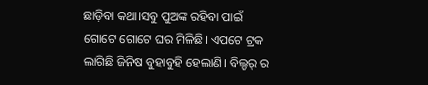ଛାଡ଼ିବା କଥା।ସବୁ ପୁଅଙ୍କ ରହିବା ପାଇଁ ଗୋଟେ ଗୋଟେ ଘର ମିଳିଛି। ଏପଟେ ଟ୍ରକ ଲାଗିଛି ଜିନିଷ ବୁହାବୁହି ହେଲାଣି। ବିଲ୍ଡର୍ ର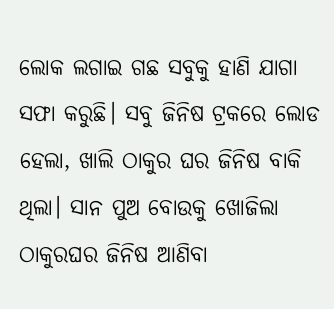ଲୋକ ଲଗାଇ ଗଛ ସବୁକୁ ହାଣି ଯାଗା ସଫା କରୁଛି। ସବୁ ଜିନିଷ ଟ୍ରକରେ ଲୋଡ ହେଲା, ଖାଲି ଠାକୁର ଘର ଜିନିଷ ବାକି ଥିଲା। ସାନ ପୁଅ ବୋଉକୁ ଖୋଜିଲା ଠାକୁର‌ଘର ଜିନିଷ ଆଣିବା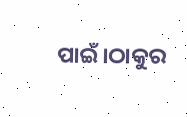ପାଇଁ।ଠାକୁର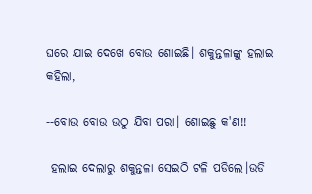ଘରେ ଯାଇ ଦେଖେ ବୋଉ ଶୋଇଛି। ଶକୁନ୍ତଳାଙ୍କୁ ହଲାଇ କହିଲା,

--ବୋଉ ବୋଉ ଉଠୁ ଯିବା ପରା। ଶୋଇଛୁ କ'ଣ!!

 ହଲାଇ ଦେଲାରୁ ଶକୁନ୍ତଳା ସେଇଠି ଟଳି ପଡିଲେ।ଉଡି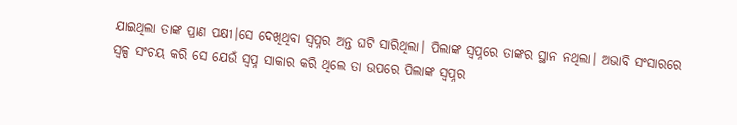ଯାଇଥିଲା ତାଙ୍କ ପ୍ରାଣ ପକ୍ଷୀ।ସେ ଦେଖିଥିବା ସ୍ବପ୍ନର ଅନ୍ତ ଘଟି ସାରିଥିଲା। ପିଲାଙ୍କ ସ୍ବପ୍ନରେ ତାଙ୍କର ସ୍ଥାନ ନଥିଲା। ଅଭାବି ସଂସାରରେ ସ୍ବଳ୍ପ ସଂଚୟ କରି ସେ ଯେଉଁ ସ୍ବପ୍ନ ସାକାର କରି ଥିଲେ ତା ଉପରେ ପିଲାଙ୍କ ସ୍ବପ୍ନର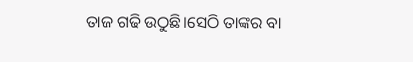ତାଜ ଗଢି ଉଠୁଛି।ସେଠି ତାଙ୍କର ବା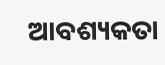ଆବଶ୍ୟକତା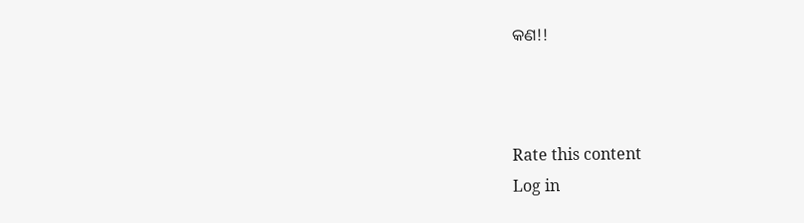କଣ!!



Rate this content
Log in